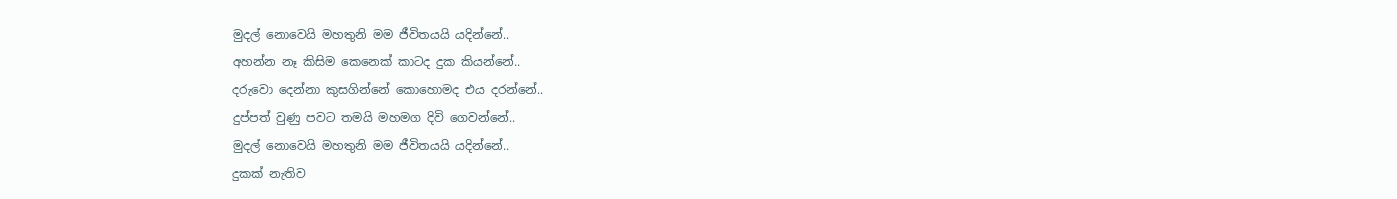මුදල් නොවෙයි මහතුනි මම ජීවිතයයි යදින්නේ..
අහන්න නෑ කිසිම කෙනෙක් කාටද දුක කියන්නේ..
දරුවො දෙන්නා කුසගින්නේ කොහොමද එය දරන්නේ..
දුප්පත් වුණු පවට තමයි මහමග දිවි ගෙවන්නේ..
මුදල් නොවෙයි මහතුනි මම ජීවිතයයි යදින්නේ..
දුකක් නැතිව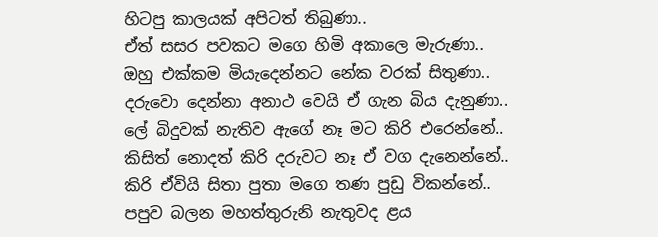හිටපු කාලයක් අපිටත් තිබුණා..
ඒත් සසර පවකට මගෙ හිමි අකාලෙ මැරුණා..
ඔහු එක්කම මියැදෙන්නට නේක වරක් සිතුණා..
දරුවො දෙන්නා අනාථ වෙයි ඒ ගැන බිය දැනුණා..
ලේ බිදුවක් නැතිව ඇගේ නෑ මට කිරි එරෙන්නේ..
කිසිත් නොදත් කිරි දරුවට නෑ ඒ වග දැනෙන්නේ..
කිරි ඒවියි සිතා පුතා මගෙ තණ පුඩු විකන්නේ..
පපුව බලන මහත්තුරුනි නැතුවද ළය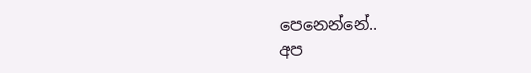පෙනෙන්නේ..
අප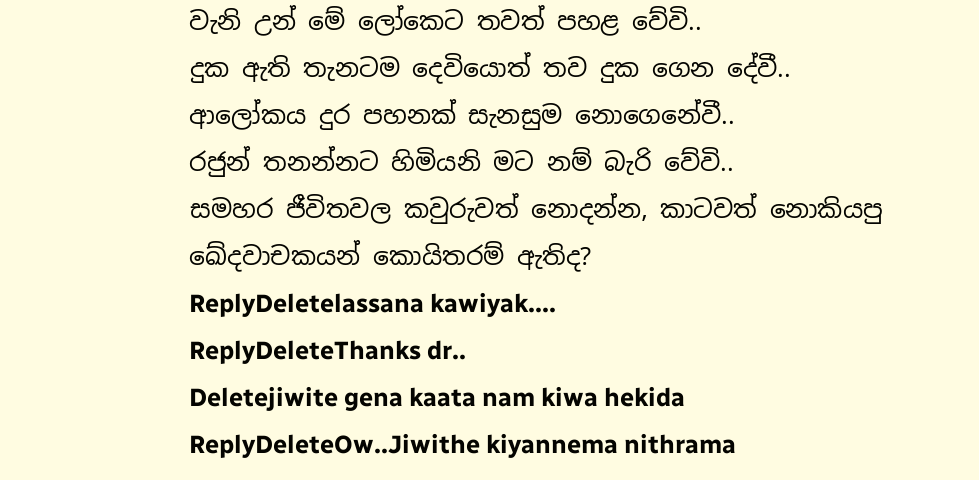වැනි උන් මේ ලෝකෙට තවත් පහළ වේවි..
දුක ඇති තැනටම දෙවියොත් තව දුක ගෙන දේවී..
ආලෝකය දුර පහනක් සැනසුම නොගෙනේවී..
රජුන් තනන්නට හිමියනි මට නම් බැරි වේවි..
සමහර ජීවිතවල කවුරුවත් නොදන්න, කාටවත් නොකියපු ඛේදවාචකයන් කොයිතරම් ඇතිද?
ReplyDeletelassana kawiyak....
ReplyDeleteThanks dr..
Deletejiwite gena kaata nam kiwa hekida
ReplyDeleteOw..Jiwithe kiyannema nithrama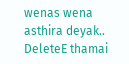wenas wena asthira deyak..
DeleteE thamai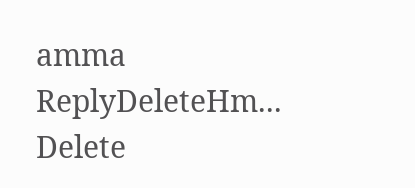amma
ReplyDeleteHm...
Delete